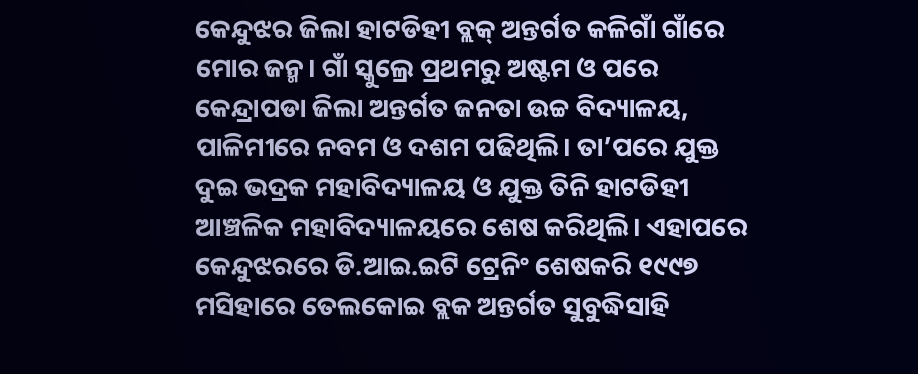କେନ୍ଦୁଝର ଜିଲା ହାଟଡିହୀ ବ୍ଲକ୍ ଅନ୍ତର୍ଗତ କଳିଗାଁ ଗାଁରେ ମୋର ଜନ୍ମ। ଗାଁ ସ୍କୁଲ୍ରେ ପ୍ରଥମରୁ ଅଷ୍ଟମ ଓ ପରେ କେନ୍ଦ୍ରାପଡା ଜିଲା ଅନ୍ତର୍ଗତ ଜନତା ଉଚ୍ଚ ବିଦ୍ୟାଳୟ, ପାଳିମୀରେ ନବମ ଓ ଦଶମ ପଢିଥିଲି। ତା’ପରେ ଯୁକ୍ତ ଦୁଇ ଭଦ୍ରକ ମହାବିଦ୍ୟାଳୟ ଓ ଯୁକ୍ତ ତିନି ହାଟଡିହୀ ଆଞ୍ଚଳିକ ମହାବିଦ୍ୟାଳୟରେ ଶେଷ କରିଥିଲି। ଏହାପରେ କେନ୍ଦୁଝରରେ ଡି.ଆଇ.ଇଟି ଟ୍ରେନିଂ ଶେଷକରି ୧୯୯୭ ମସିହାରେ ତେଲକୋଇ ବ୍ଲକ ଅନ୍ତର୍ଗତ ସୁବୁଦ୍ଧିସାହି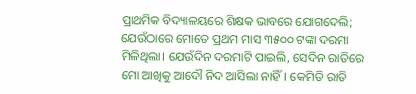ପ୍ରାଥମିକ ବିଦ୍ୟାଳୟରେ ଶିକ୍ଷକ ଭାବରେ ଯୋଗଦେଲି; ଯେଉଁଠାରେ ମୋତେ ପ୍ରଥମ ମାସ ୩୫୦୦ ଟଙ୍କା ଦରମା ମିଳିଥିଲା। ଯେଉଁଦିନ ଦରମାଟି ପାଇଲି, ସେଦିନ ରାତିରେ ମୋ ଆଖିକୁ ଆଦୌ ନିଦ ଆସିଲା ନାହିଁ। କେମିତି ରାତି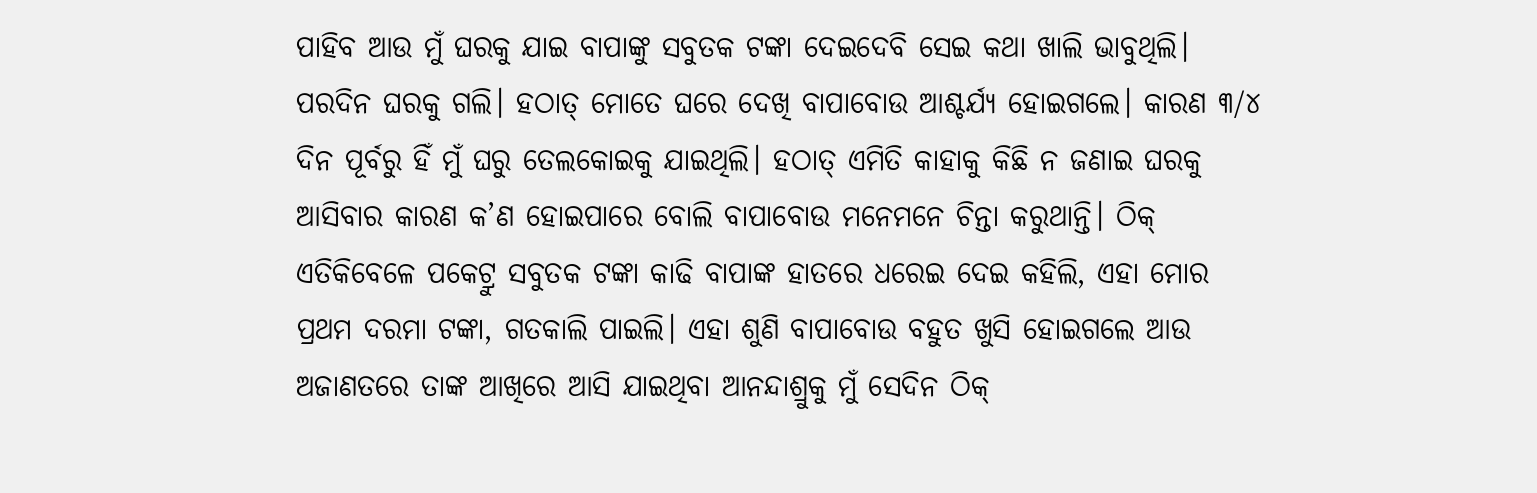ପାହିବ ଆଉ ମୁଁ ଘରକୁ ଯାଇ ବାପାଙ୍କୁ ସବୁତକ ଟଙ୍କା ଦେଇଦେବି ସେଇ କଥା ଖାଲି ଭାବୁଥିଲି। ପରଦିନ ଘରକୁ ଗଲି। ହଠାତ୍ ମୋତେ ଘରେ ଦେଖି ବାପାବୋଉ ଆଶ୍ଚର୍ଯ୍ୟ ହୋଇଗଲେ। କାରଣ ୩/୪ ଦିନ ପୂର୍ବରୁ ହିଁ ମୁଁ ଘରୁ ତେଲକୋଇକୁ ଯାଇଥିଲି। ହଠାତ୍ ଏମିତି କାହାକୁ କିଛି ନ ଜଣାଇ ଘରକୁ ଆସିବାର କାରଣ କ’ଣ ହୋଇପାରେ ବୋଲି ବାପାବୋଉ ମନେମନେ ଚିନ୍ତା କରୁଥାନ୍ତି। ଠିକ୍ ଏତିକିବେଳେ ପକେଟ୍ରୁ ସବୁତକ ଟଙ୍କା କାଢି ବାପାଙ୍କ ହାତରେ ଧରେଇ ଦେଇ କହିଲି, ଏହା ମୋର ପ୍ରଥମ ଦରମା ଟଙ୍କା, ଗତକାଲି ପାଇଲି। ଏହା ଶୁଣି ବାପାବୋଉ ବହୁତ ଖୁସି ହୋଇଗଲେ ଆଉ ଅଜାଣତରେ ତାଙ୍କ ଆଖିରେ ଆସି ଯାଇଥିବା ଆନନ୍ଦାଶ୍ରୁକୁ ମୁଁ ସେଦିନ ଠିକ୍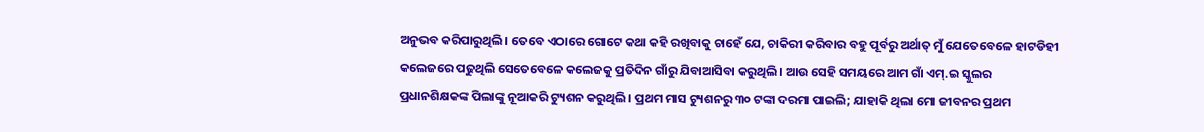ଅନୁଭବ କରିପାରୁଥିଲି। ତେବେ ଏଠାରେ ଗୋଟେ କଥା କହି ରଖିବାକୁ ଚାହେଁ ଯେ, ଚାକିରୀ କରିବାର ବହୁ ପୂର୍ବରୁ ଅର୍ଥାତ୍ ମୁଁ ଯେତେବେଳେ ହାଟଡିହୀ କଲେଜରେ ପଢୁଥିଲି ସେତେବେଳେ କଲେଜକୁ ପ୍ରତିଦିନ ଗାଁରୁ ଯିବାଆସିବା କରୁଥିଲି। ଆଉ ସେହି ସମୟରେ ଆମ ଗାଁ ଏମ୍.ଇ ସ୍କୁଲର ପ୍ରଧାନଶିକ୍ଷକଙ୍କ ପିଲାଙ୍କୁ ନୂଆକରି ଟ୍ୟୁଶନ କରୁଥିଲି। ପ୍ରଥମ ମାସ ଟ୍ୟୁଶନରୁ ୩୦ ଟଙ୍କା ଦରମା ପାଇଲି; ଯାହାକି ଥିଲା ମୋ ଜୀବନର ପ୍ରଥମ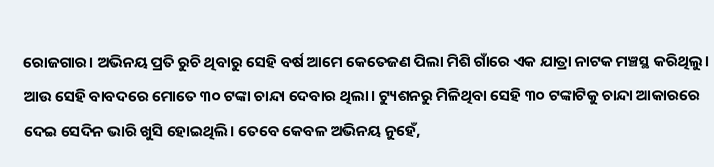ରୋଜଗାର। ଅଭିନୟ ପ୍ରତି ରୁଚି ଥିବାରୁ ସେହି ବର୍ଷ ଆମେ କେତେଜଣ ପିଲା ମିଶି ଗାଁରେ ଏକ ଯାତ୍ରା ନାଟକ ମଞ୍ଚସ୍ଥ କରିଥିଲୁ। ଆଉ ସେହି ବାବଦରେ ମୋତେ ୩୦ ଟଙ୍କା ଚାନ୍ଦା ଦେବାର ଥିଲା। ଟ୍ୟୁଶନରୁ ମିଳିଥିବା ସେହି ୩୦ ଟଙ୍କାଟିକୁ ଚାନ୍ଦା ଆକାରରେ ଦେଇ ସେଦିନ ଭାରି ଖୁସି ହୋଇଥିଲି। ତେବେ କେବଳ ଅଭିନୟ ନୁହେଁ,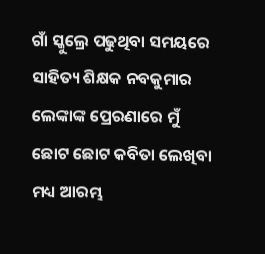ଗାଁ ସ୍କୁଲ୍ରେ ପଢୁଥିବା ସମୟରେ ସାହିତ୍ୟ ଶିକ୍ଷକ ନବକୁମାର ଲେଙ୍କାଙ୍କ ପ୍ରେରଣାରେ ମୁଁ ଛୋଟ ଛୋଟ କବିତା ଲେଖିବା ମଧ୍ୟ ଆରମ୍ଭ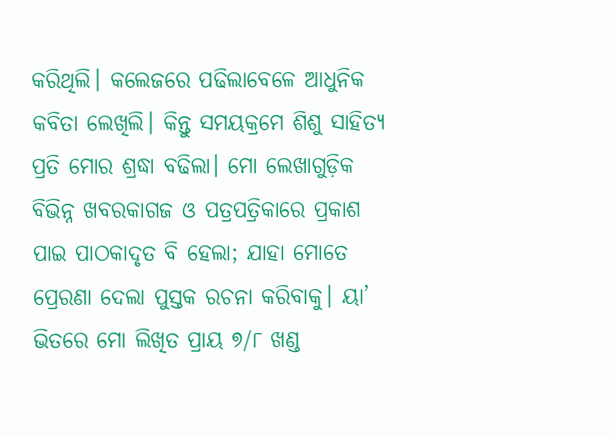କରିଥିଲି। କଲେଜରେ ପଢିଲାବେଳେ ଆଧୁନିକ କବିତା ଲେଖିଲି। କିନ୍ତୁ ସମୟକ୍ରମେ ଶିଶୁ ସାହିତ୍ୟ ପ୍ରତି ମୋର ଶ୍ରଦ୍ଧା ବଢିଲା। ମୋ ଲେଖାଗୁଡ଼ିକ ବିଭିନ୍ନ ଖବରକାଗଜ ଓ ପତ୍ରପତ୍ରିକାରେ ପ୍ରକାଶ ପାଇ ପାଠକାଦୃତ ବି ହେଲା; ଯାହା ମୋତେ ପ୍ରେରଣା ଦେଲା ପୁସ୍ତକ ରଚନା କରିବାକୁ। ୟା’ ଭିତରେ ମୋ ଲିଖିତ ପ୍ରାୟ ୭/୮ ଖଣ୍ଡ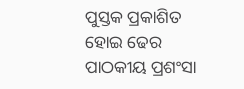ପୁସ୍ତକ ପ୍ରକାଶିତ ହୋଇ ଢେର ପାଠକୀୟ ପ୍ରଶଂସା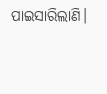ପାଇସାରିଲାଣି।